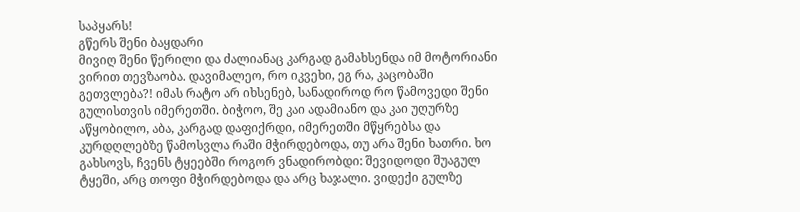საპყარს!
გწერს შენი ბაყდარი
მივიღ შენი წერილი და ძალიანაც კარგად გამახსენდა იმ მოტორიანი ვირით თევზაობა. დავიმალეო, რო იკვეხი, ეგ რა, კაცობაში გეთვლება?! იმას რატო არ იხსენებ, სანადიროდ რო წამოვედი შენი გულისთვის იმერეთში. ბიჭოო, შე კაი ადამიანო და კაი უღურზე აწყობილო, აბა, კარგად დაფიქრდი, იმერეთში მწყრებსა და კურდღლებზე წამოსვლა რაში მჭირდებოდა, თუ არა შენი ხათრი. ხო გახსოვს, ჩვენს ტყეებში როგორ ვნადირობდი: შევიდოდი შუაგულ ტყეში, არც თოფი მჭირდებოდა და არც ხაჯალი. ვიდექი გულზე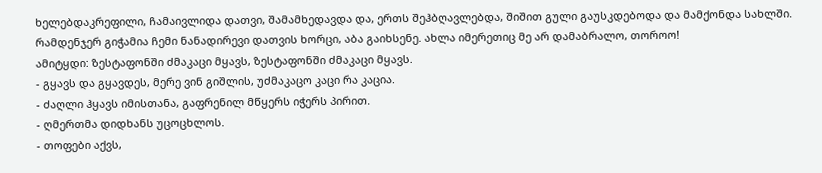ხელებდაკრეფილი, ჩამაივლიდა დათვი, შამამხედავდა და, ერთს შეჰბღავლებდა, შიშით გული გაუსკდებოდა და მამქონდა სახლში. რამდენჯერ გიჭამია ჩემი ნანადირევი დათვის ხორცი, აბა გაიხსენე. ახლა იმერეთიც მე არ დამაბრალო, თოროო!
ამიტყდი: ზესტაფონში ძმაკაცი მყავს, ზესტაფონში ძმაკაცი მყავს.
- გყავს და გყავდეს, მერე ვინ გიშლის, უძმაკაცო კაცი რა კაცია.
- ძაღლი ჰყავს იმისთანა, გაფრენილ მწყერს იჭერს პირით.
- ღმერთმა დიდხანს უცოცხლოს.
- თოფები აქვს,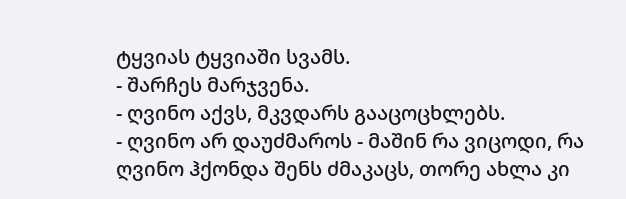ტყვიას ტყვიაში სვამს.
- შარჩეს მარჯვენა.
- ღვინო აქვს, მკვდარს გააცოცხლებს.
- ღვინო არ დაუძმაროს - მაშინ რა ვიცოდი, რა ღვინო ჰქონდა შენს ძმაკაცს, თორე ახლა კი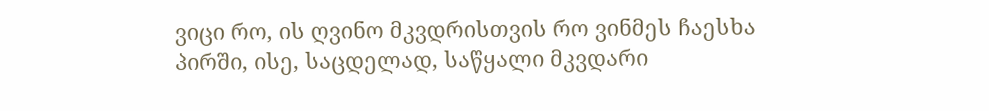ვიცი რო, ის ღვინო მკვდრისთვის რო ვინმეს ჩაესხა პირში, ისე, საცდელად, საწყალი მკვდარი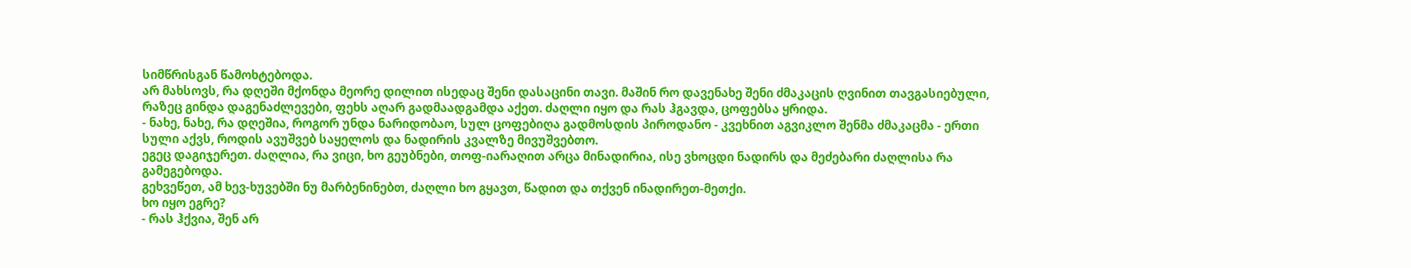სიმწრისგან წამოხტებოდა.
არ მახსოვს, რა დღეში მქონდა მეორე დილით ისედაც შენი დასაცინი თავი. მაშინ რო დავენახე შენი ძმაკაცის ღვინით თავგასიებული, რაზეც გინდა დაგენაძლევები, ფეხს აღარ გადმაადგამდა აქეთ. ძაღლი იყო და რას ჰგავდა, ცოფებსა ყრიდა.
- ნახე, ნახე, რა დღეშია, როგორ უნდა ნარიდობაო, სულ ცოფებიღა გადმოსდის პიროდანო - კვეხნით აგვიკლო შენმა ძმაკაცმა - ერთი სული აქვს, როდის ავუშვებ საყელოს და ნადირის კვალზე მივუშვებთო.
ეგეც დაგიჯერეთ. ძაღლია, რა ვიცი, ხო გეუბნები, თოფ-იარაღით არცა მინადირია, ისე ვხოცდი ნადირს და მეძებარი ძაღლისა რა გამეგებოდა.
გეხვეწეთ, ამ ხევ-ხუვებში ნუ მარბენინებთ, ძაღლი ხო გყავთ, წადით და თქვენ ინადირეთ-მეთქი.
ხო იყო ეგრე?
- რას ჰქვია, შენ არ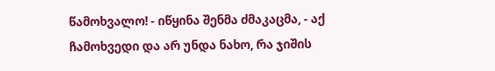წამოხვალო! - იწყინა შენმა ძმაკაცმა, - აქ ჩამოხვედი და არ უნდა ნახო, რა ჯიშის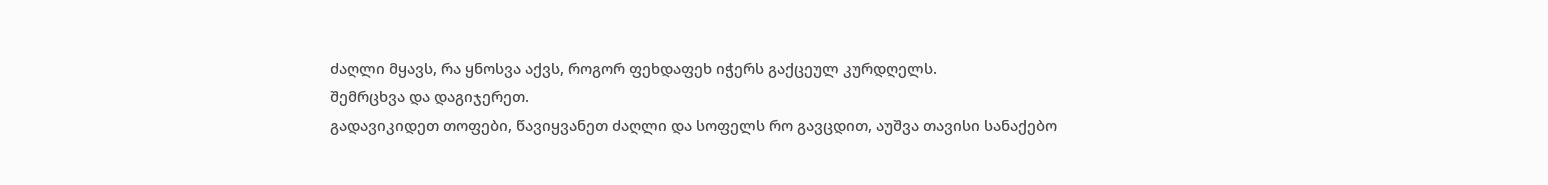ძაღლი მყავს, რა ყნოსვა აქვს, როგორ ფეხდაფეხ იჭერს გაქცეულ კურდღელს.
შემრცხვა და დაგიჯერეთ.
გადავიკიდეთ თოფები, წავიყვანეთ ძაღლი და სოფელს რო გავცდით, აუშვა თავისი სანაქებო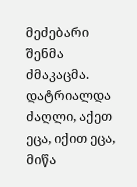მეძებარი შენმა ძმაკაცმა.
დატრიალდა ძაღლი, აქეთ ეცა, იქით ეცა, მიწა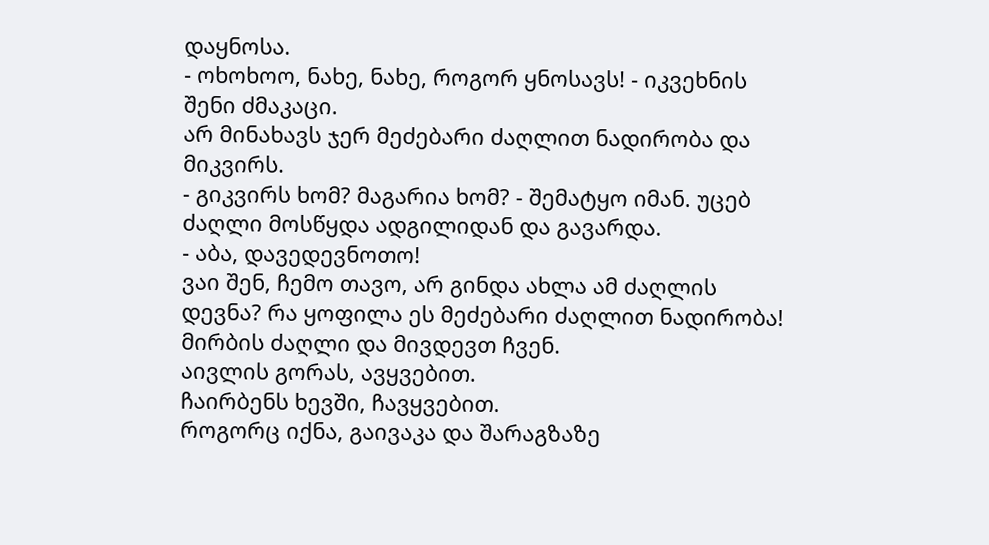დაყნოსა.
- ოხოხოო, ნახე, ნახე, როგორ ყნოსავს! - იკვეხნის შენი ძმაკაცი.
არ მინახავს ჯერ მეძებარი ძაღლით ნადირობა და მიკვირს.
- გიკვირს ხომ? მაგარია ხომ? - შემატყო იმან. უცებ ძაღლი მოსწყდა ადგილიდან და გავარდა.
- აბა, დავედევნოთო!
ვაი შენ, ჩემო თავო, არ გინდა ახლა ამ ძაღლის დევნა? რა ყოფილა ეს მეძებარი ძაღლით ნადირობა!
მირბის ძაღლი და მივდევთ ჩვენ.
აივლის გორას, ავყვებით.
ჩაირბენს ხევში, ჩავყვებით.
როგორც იქნა, გაივაკა და შარაგზაზე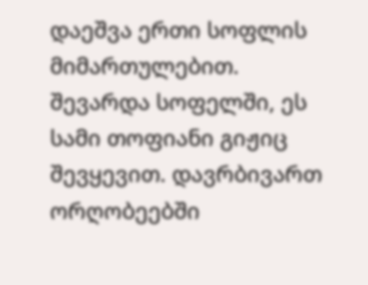დაეშვა ერთი სოფლის მიმართულებით.
შევარდა სოფელში, ეს სამი თოფიანი გიჟიც შევყევით. დავრბივართ ორღობეებში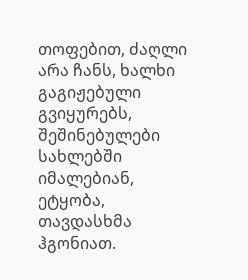თოფებით, ძაღლი არა ჩანს, ხალხი გაგიჟებული გვიყურებს, შეშინებულები სახლებში იმალებიან, ეტყობა, თავდასხმა ჰგონიათ.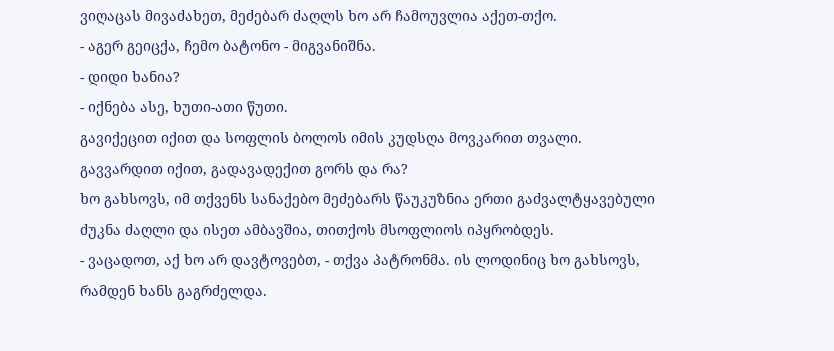ვიღაცას მივაძახეთ, მეძებარ ძაღლს ხო არ ჩამოუვლია აქეთ-თქო.
- აგერ გეიცქა, ჩემო ბატონო - მიგვანიშნა.
- დიდი ხანია?
- იქნება ასე, ხუთი-ათი წუთი.
გავიქეცით იქით და სოფლის ბოლოს იმის კუდსღა მოვკარით თვალი.
გავვარდით იქით, გადავადექით გორს და რა?
ხო გახსოვს, იმ თქვენს სანაქებო მეძებარს წაუკუზნია ერთი გაძვალტყავებული ძუკნა ძაღლი და ისეთ ამბავშია, თითქოს მსოფლიოს იპყრობდეს.
- ვაცადოთ, აქ ხო არ დავტოვებთ, - თქვა პატრონმა. ის ლოდინიც ხო გახსოვს, რამდენ ხანს გაგრძელდა.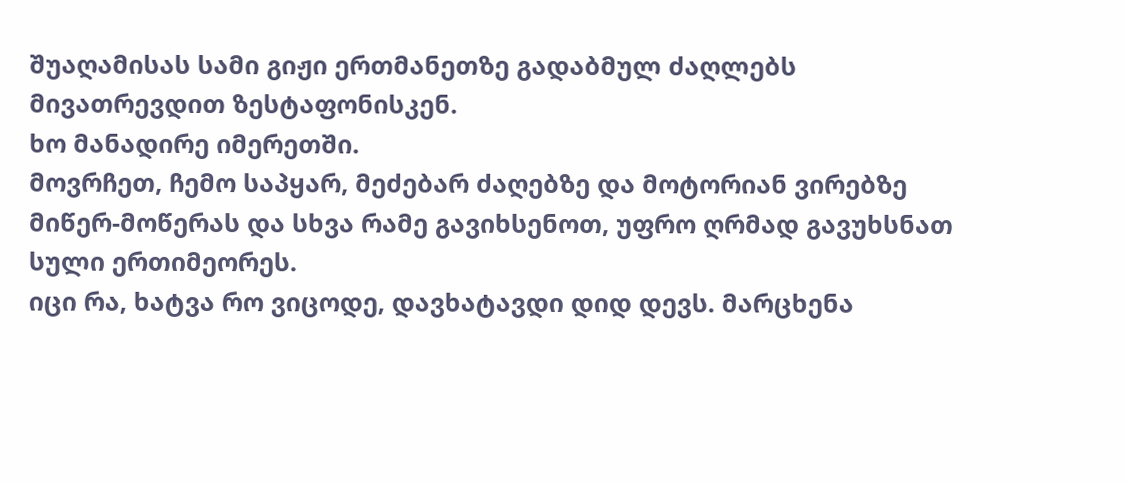შუაღამისას სამი გიჟი ერთმანეთზე გადაბმულ ძაღლებს მივათრევდით ზესტაფონისკენ.
ხო მანადირე იმერეთში.
მოვრჩეთ, ჩემო საპყარ, მეძებარ ძაღებზე და მოტორიან ვირებზე მიწერ-მოწერას და სხვა რამე გავიხსენოთ, უფრო ღრმად გავუხსნათ სული ერთიმეორეს.
იცი რა, ხატვა რო ვიცოდე, დავხატავდი დიდ დევს. მარცხენა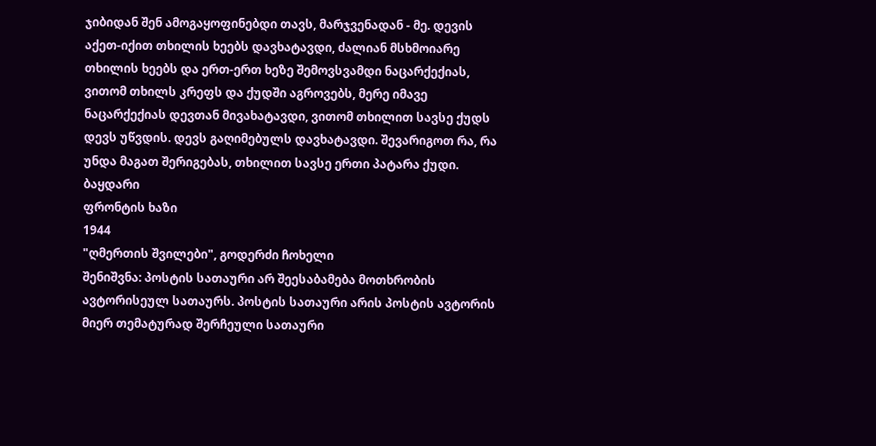ჯიბიდან შენ ამოგაყოფინებდი თავს, მარჯვენადან - მე. დევის აქეთ-იქით თხილის ხეებს დავხატავდი, ძალიან მსხმოიარე თხილის ხეებს და ერთ-ერთ ხეზე შემოვსვამდი ნაცარქექიას, ვითომ თხილს კრეფს და ქუდში აგროვებს, მერე იმავე ნაცარქექიას დევთან მივახატავდი, ვითომ თხილით სავსე ქუდს დევს უწვდის. დევს გაღიმებულს დავხატავდი. შევარიგოთ რა, რა უნდა მაგათ შერიგებას, თხილით სავსე ერთი პატარა ქუდი.
ბაყდარი
ფრონტის ხაზი
1944
"ღმერთის შვილები", გოდერძი ჩოხელი
შენიშვნა: პოსტის სათაური არ შეესაბამება მოთხრობის ავტორისეულ სათაურს. პოსტის სათაური არის პოსტის ავტორის მიერ თემატურად შერჩეული სათაური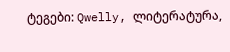ტეგები: Qwelly, ლიტერატურა,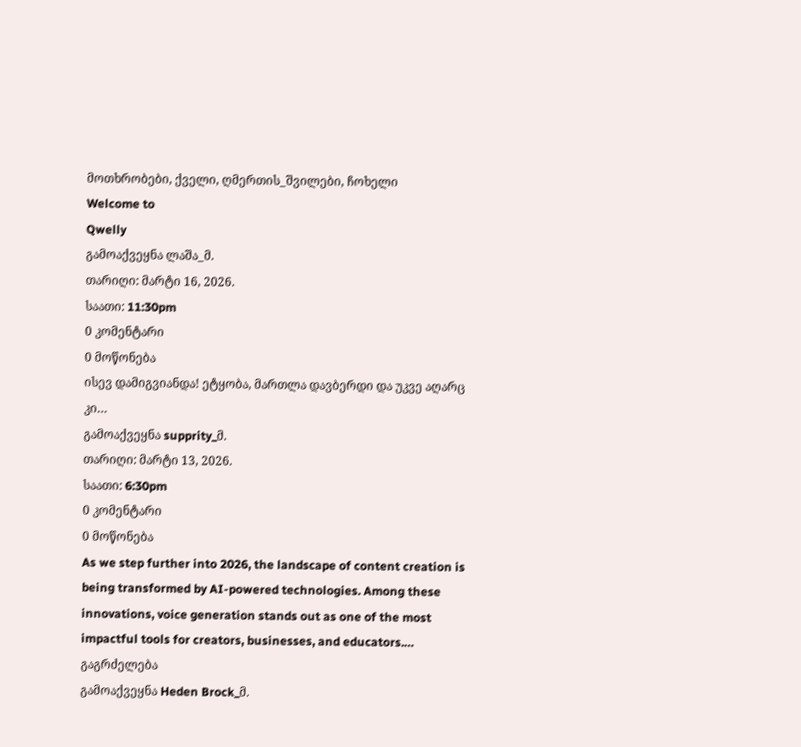მოთხრობები, ქველი, ღმერთის_შვილები, ჩოხელი
Welcome to
Qwelly
გამოაქვეყნა ლაშა_მ.
თარიღი: მარტი 16, 2026.
საათი: 11:30pm
0 კომენტარი
0 მოწონება
ისევ დამიგვიანდა! ეტყობა, მართლა დავბერდი და უკვე აღარც კი…
გამოაქვეყნა supprity_მ.
თარიღი: მარტი 13, 2026.
საათი: 6:30pm
0 კომენტარი
0 მოწონება
As we step further into 2026, the landscape of content creation is being transformed by AI-powered technologies. Among these innovations, voice generation stands out as one of the most impactful tools for creators, businesses, and educators.…
გაგრძელება
გამოაქვეყნა Heden Brock_მ.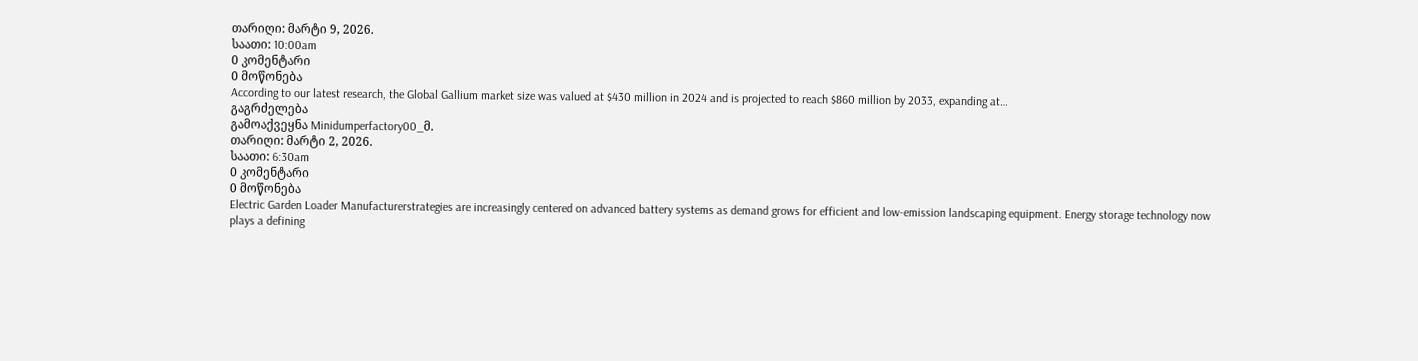თარიღი: მარტი 9, 2026.
საათი: 10:00am
0 კომენტარი
0 მოწონება
According to our latest research, the Global Gallium market size was valued at $430 million in 2024 and is projected to reach $860 million by 2033, expanding at…
გაგრძელება
გამოაქვეყნა Minidumperfactory00_მ.
თარიღი: მარტი 2, 2026.
საათი: 6:30am
0 კომენტარი
0 მოწონება
Electric Garden Loader Manufacturerstrategies are increasingly centered on advanced battery systems as demand grows for efficient and low-emission landscaping equipment. Energy storage technology now plays a defining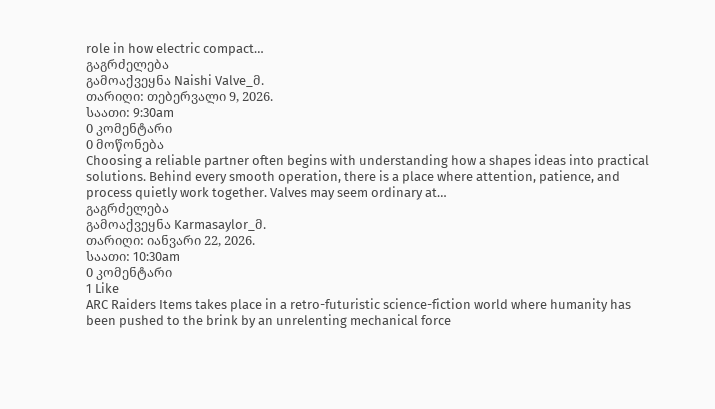role in how electric compact…
გაგრძელება
გამოაქვეყნა Naishi Valve_მ.
თარიღი: თებერვალი 9, 2026.
საათი: 9:30am
0 კომენტარი
0 მოწონება
Choosing a reliable partner often begins with understanding how a shapes ideas into practical solutions. Behind every smooth operation, there is a place where attention, patience, and process quietly work together. Valves may seem ordinary at…
გაგრძელება
გამოაქვეყნა Karmasaylor_მ.
თარიღი: იანვარი 22, 2026.
საათი: 10:30am
0 კომენტარი
1 Like
ARC Raiders Items takes place in a retro-futuristic science-fiction world where humanity has been pushed to the brink by an unrelenting mechanical force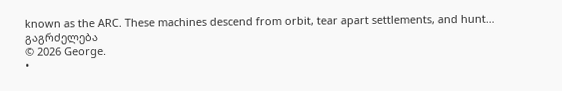known as the ARC. These machines descend from orbit, tear apart settlements, and hunt…
გაგრძელება
© 2026 George.
•